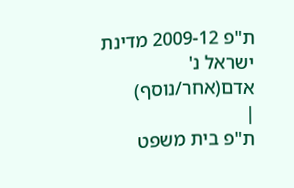ת"פ 2009-12 מדינת ישראל נ' אדם(אחר/נוסף)
|
ת"פ בית משפט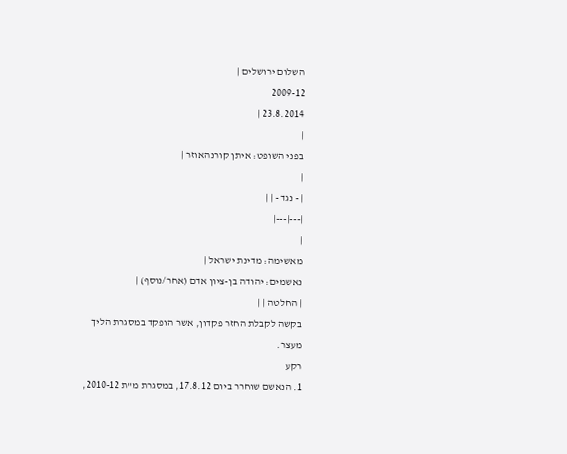השלום ירושלים |
2009-12
23.8.2014 |
|
בפני השופט: איתן קורנהאוזר |
|
| - נגד - | |
|---|---|
|
מאשימה: מדינת ישראל |
נאשמים: יהודה בן-ציון אדם (אחר/נוסף) |
| החלטה | |
בקשה לקבלת החזר פקדון, אשר הופקד במסגרת הליך מעצר.
רקע
1. הנאשם שוחרר ביום 17.8.12, במסגרת מ"ת 2010-12,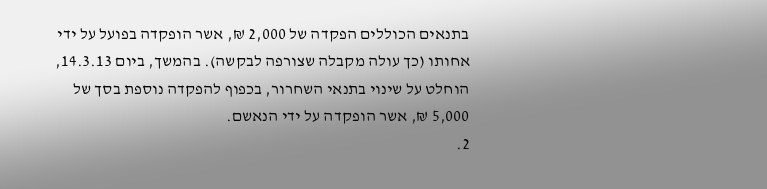בתנאים הכוללים הפקדה של 2,000 ₪, אשר הופקדה בפועל על ידי אחותו (כך עולה מקבלה שצורפה לבקשה). בהמשך, ביום 14.3.13, הוחלט על שינוי בתנאי השחרור, בכפוף להפקדה נוספת בסך של 5,000 ₪, אשר הופקדה על ידי הנאשם.
2.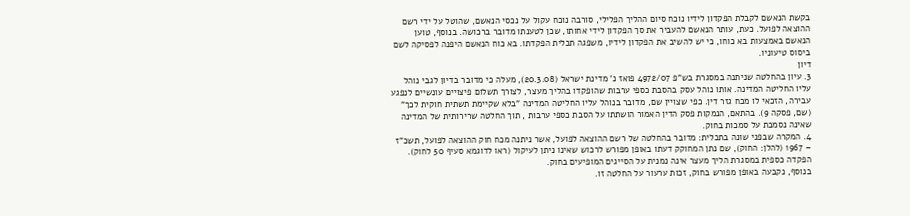בקשת הנאשם לקבלת הפקדון לידיו נוכח סיום ההליך הפלילי, סורבה נוכח עקול על נכסי הנאשם, שהוטל על ידי רשם ההוצאה לפועל. כעת, עותר הנאשם להעביר את סך הפקדון לידי אחותו, שכן לטענתו מדובר ברכושה. בנוסף, טוען הנאשם באמצעות בא כוחו, כי יש להשיב את הפקדון לידיו, משפגה תכלית הפקדתו. בא כוח הנאשם היפנה לפסיקה לשם ביסוס טיעוניו.
דיון
3. עיון בהחלטה שניתנה במסגרת בש"פ 4972/07 פואז נ' מדינת ישראל (20.3.08), מעלה כי מדובר בדיון לגבי נוהל עליו החליטה המדינה. אותו נוהל עסק בהסבת כספי ערבות שהופקדו בהליך מעצר, לצורך תשלום פיצויים עונשיים לנפגע עבירה, הזכאי לו מכח גזר דין. כפי שצויין שם, מדובר בנוהל עליו החליטה המדינה "בלא שקיימת תשתית חוקית לכך" (שם, פסקה 9). בהתאם, הנמקות פסק הדין האמור הושתתו על הסבת כספי ערבות , תוך החלטה שרירותית של המדינה שאינה נסמכת על סמכות בחוק.
4. המקרה שבפני שונה בתכלית: מדובר בהחלטה של רשם ההוצאה לפועל, אשר ניתנה מכח חוק ההוצאה לפועל, תשכ"ז – 1967 (להלן: החוק), שם נתן המחוקק דעתו באופן מפורש לרכוש שאינו ניתן לעיקול (ראו לדוגמא סעיף 50 לחוק). הפקדה כספית במסגרת הליך מעצר אינה נמנית על הסייגים המופיעים בחוק.
בנוסף, נקבעה באופן מפורש בחוק, זכות ערעור על החלטה זו.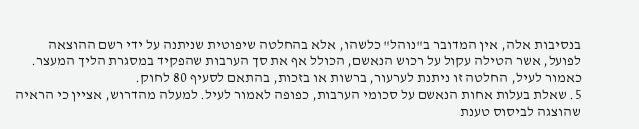בנסיבות אלה, אין המדובר ב"נוהל" כלשהו, אלא בהחלטה שיפוטית שניתנה על ידי רשם ההוצאה לפועל, אשר הטילה עקול על רכוש הנאשם, הכולל אף את סך הערבות שהפקיד במסגרת הליך המעצר.
כאמור לעיל, החלטה זו ניתנת לערעור, ברשות או בזכות, בהתאם לסעיף 80 לחוק.
5. שאלת בעלות אחות הנאשם על סכומי הערבות, כפופה לאמור לעיל. למעלה מהדרוש, אציין כי הראיה שהוצגה לביסוס טענת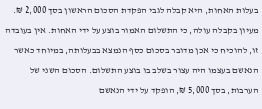בעלות האחות, היא קבלה לגבי הפקדת הסכום הראשון בסך 2,000 ₪. מעיון בקבלה עולה, כי התשלום האמור בוצע על ידי האחות. אין בעובדה זו, להוכיח כי אכן מדובר בסכום כסף הנמצא בבעלותה, במיוחד כאשר הנאשם בעצמו היה עצור בשלב בו בוצע התשלום. הסכום השני של הערבות, בסך 5,000 ₪, הופקד על ידי הנאשם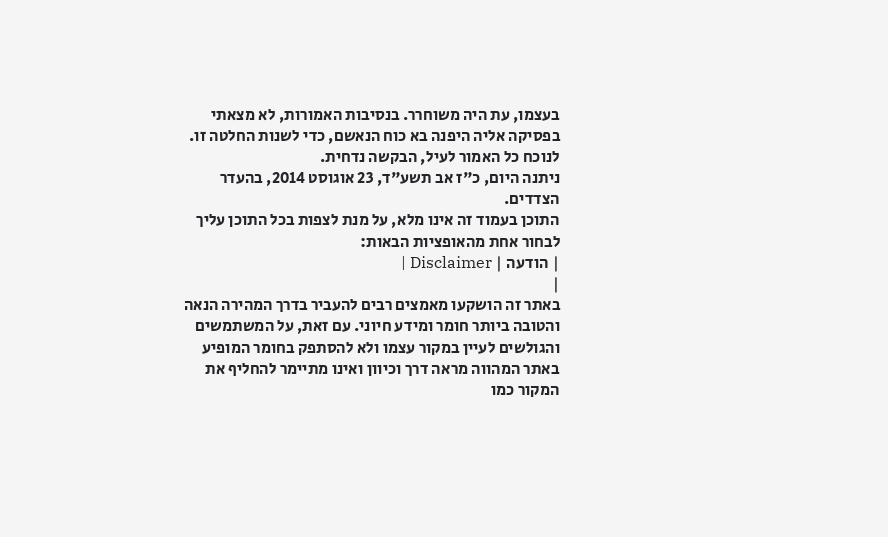בעצמו, עת היה משוחרר. בנסיבות האמורות, לא מצאתי בפסיקה אליה היפנה בא כוח הנאשם, כדי לשנות החלטה זו.
לנוכח כל האמור לעיל, הבקשה נדחית.
ניתנה היום, כ"ז אב תשע"ד, 23 אוגוסט 2014, בהעדר הצדדים.
התוכן בעמוד זה אינו מלא, על מנת לצפות בכל התוכן עליך לבחור אחת מהאופציות הבאות:
| הודעה | Disclaimer |
|
באתר זה הושקעו מאמצים רבים להעביר בדרך המהירה הנאה והטובה ביותר חומר ומידע חיוני. עם זאת, על המשתמשים והגולשים לעיין במקור עצמו ולא להסתפק בחומר המופיע באתר המהווה מראה דרך וכיוון ואינו מתיימר להחליף את המקור כמו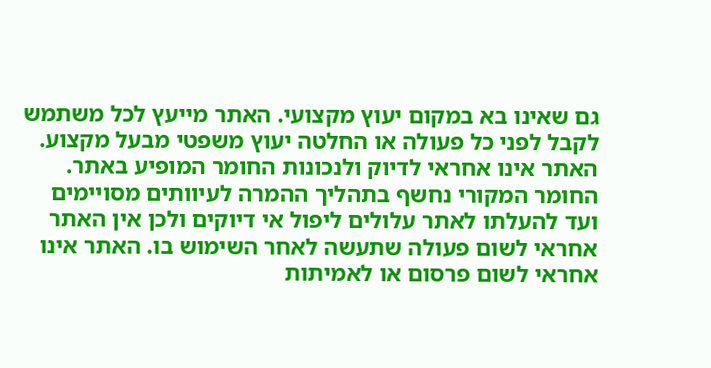גם שאינו בא במקום יעוץ מקצועי. האתר מייעץ לכל משתמש לקבל לפני כל פעולה או החלטה יעוץ משפטי מבעל מקצוע. האתר אינו אחראי לדיוק ולנכונות החומר המופיע באתר. החומר המקורי נחשף בתהליך ההמרה לעיוותים מסויימים ועד להעלתו לאתר עלולים ליפול אי דיוקים ולכן אין האתר אחראי לשום פעולה שתעשה לאחר השימוש בו. האתר אינו אחראי לשום פרסום או לאמיתות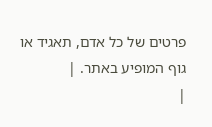פרטים של כל אדם, תאגיד או גוף המופיע באתר. |
|